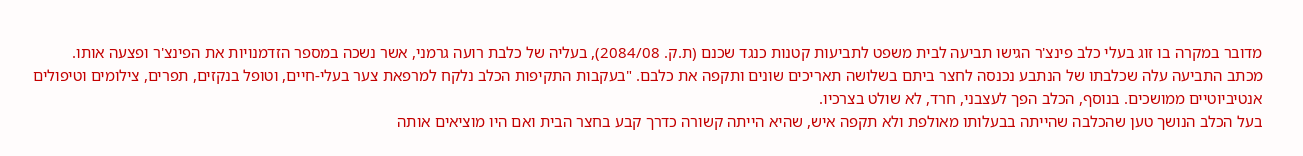מדובר במקרה בו זוג בעלי כלב פינצ'ר הגישו תביעה לבית משפט לתביעות קטנות כנגד שכנם (ת.ק. 2084/08), בעליה של כלבת רועה גרמני, אשר נשכה במספר הזדמנויות את הפינצ'ר ופצעה אותו.
מכתב התביעה עלה שכלבתו של הנתבע נכנסה לחצר ביתם בשלושה תאריכים שונים ותקפה את כלבם. "בעקבות התקיפות הכלב נלקח למרפאת צער בעלי-חיים, וטופל בנקזים, תפרים, צילומים וטיפולים אנטיביוטיים ממושכים. בנוסף, הכלב הפך לעצבני, חרד, לא שולט בצרכיו.
בעל הכלב הנושך טען שהכלבה שהייתה בבעלותו מאולפת ולא תקפה איש, שהיא הייתה קשורה כדרך קבע בחצר הבית ואם היו מוציאים אותה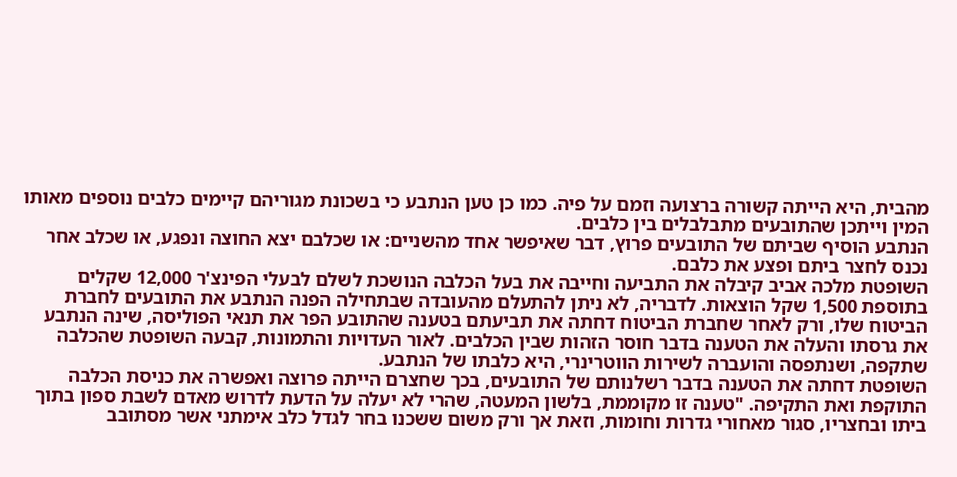מהבית, היא הייתה קשורה ברצועה וזמם על פיה. כמו כן טען הנתבע כי בשכונת מגוריהם קיימים כלבים נוספים מאותו המין וייתכן שהתובעים מתבלבלים בין כלבים.
הנתבע הוסיף שביתם של התובעים פרוץ, דבר שאיפשר אחד מהשניים: או שכלבם יצא החוצה ונפגע, או שכלב אחר נכנס לחצר ביתם ופצע את כלבם.
השופטת מלכה אביב קיבלה את התביעה וחייבה את בעל הכלבה הנושכת לשלם לבעלי הפינצ'ר 12,000 שקלים בתוספת 1,500 שקל הוצאות. לדבריה, לא ניתן להתעלם מהעובדה שבתחילה הפנה הנתבע את התובעים לחברת הביטוח שלו, ורק לאחר שחברת הביטוח דחתה את תביעתם בטענה שהתובע הפר את תנאי הפוליסה, שינה הנתבע את גרסתו והעלה את הטענה בדבר חוסר הזהות שבין הכלבים. לאור העדויות והתמונות, קבעה השופטת שהכלבה שתקפה, ושנתפסה והועברה לשירות הווטרינרי, היא כלבתו של הנתבע.
השופטת דחתה את הטענה בדבר רשלנותם של התובעים, בכך שחצרם הייתה פרוצה ואפשרה את כניסת הכלבה התוקפת ואת התקיפה. "טענה זו מקוממת, בלשון המעטה, שהרי לא יעלה על הדעת לדרוש מאדם לשבת ספון בתוך ביתו ובחצריו, סגור מאחורי גדרות וחומות, וזאת אך ורק משום ששכנו בחר לגדל כלב אימתני אשר מסתובב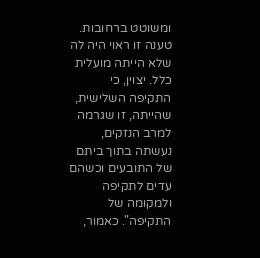ומשוטט ברחובות. טענה זו ראוי היה לה שלא הייתה מועלית כלל. יצוין, כי התקיפה השלישית, שהייתה, זו שגרמה למרב הנזקים, נעשתה בתוך ביתם של התובעים וכשהם עדים לתקיפה ולמקומה של התקיפה". כאמור,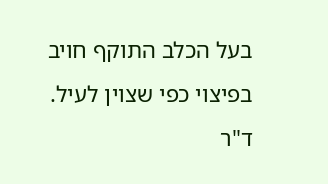בעל הכלב התוקף חויב בפיצוי כפי שצוין לעיל.
ד"ר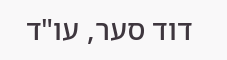דוד סער, עו"ד